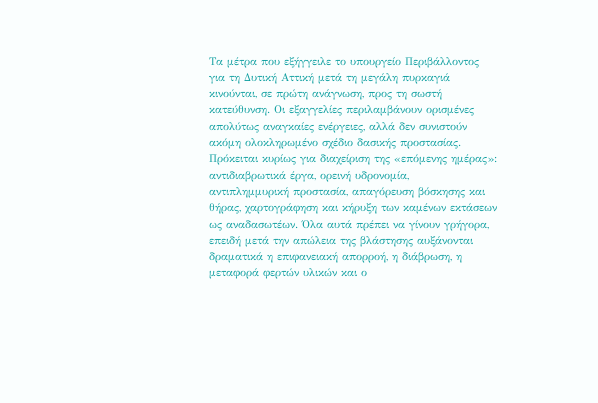Τα μέτρα που εξήγγειλε το υπουργείο Περιβάλλοντος για τη Δυτική Αττική μετά τη μεγάλη πυρκαγιά κινούνται, σε πρώτη ανάγνωση, προς τη σωστή κατεύθυνση. Οι εξαγγελίες περιλαμβάνουν ορισμένες απολύτως αναγκαίες ενέργειες, αλλά δεν συνιστούν ακόμη ολοκληρωμένο σχέδιο δασικής προστασίας. Πρόκειται κυρίως για διαχείριση της «επόμενης ημέρας»: αντιδιαβρωτικά έργα, ορεινή υδρονομία,
αντιπλημμυρική προστασία, απαγόρευση βόσκησης και θήρας, χαρτογράφηση και κήρυξη των καμένων εκτάσεων ως αναδασωτέων. Όλα αυτά πρέπει να γίνουν γρήγορα, επειδή μετά την απώλεια της βλάστησης αυξάνονται δραματικά η επιφανειακή απορροή, η διάβρωση, η μεταφορά φερτών υλικών και ο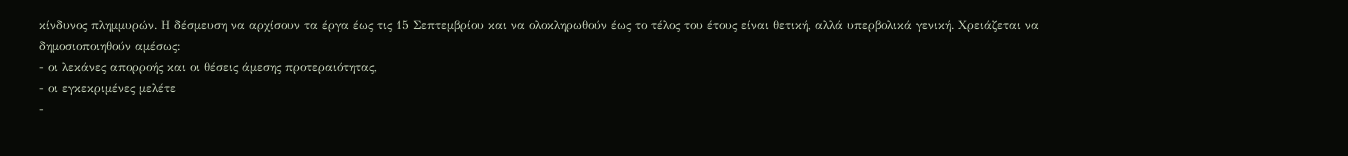κίνδυνος πλημμυρών. Η δέσμευση να αρχίσουν τα έργα έως τις 15 Σεπτεμβρίου και να ολοκληρωθούν έως το τέλος του έτους είναι θετική, αλλά υπερβολικά γενική. Χρειάζεται να δημοσιοποιηθούν αμέσως:
- οι λεκάνες απορροής και οι θέσεις άμεσης προτεραιότητας,
- οι εγκεκριμένες μελέτε
-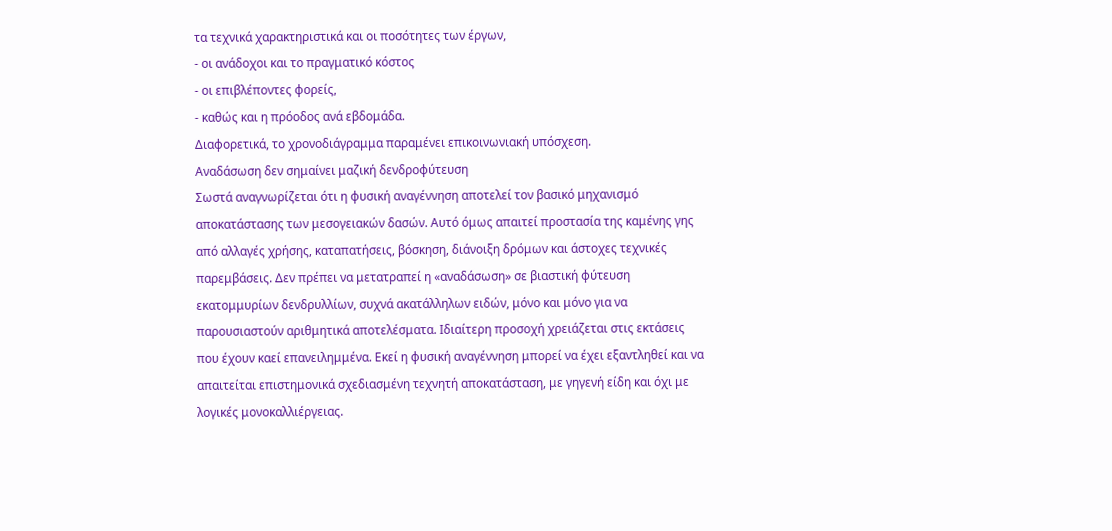τα τεχνικά χαρακτηριστικά και οι ποσότητες των έργων,
- οι ανάδοχοι και το πραγματικό κόστος
- οι επιβλέποντες φορείς,
- καθώς και η πρόοδος ανά εβδομάδα.
Διαφορετικά, το χρονοδιάγραμμα παραμένει επικοινωνιακή υπόσχεση.
Αναδάσωση δεν σημαίνει μαζική δενδροφύτευση
Σωστά αναγνωρίζεται ότι η φυσική αναγέννηση αποτελεί τον βασικό μηχανισμό αποκατάστασης των μεσογειακών δασών. Αυτό όμως απαιτεί προστασία της καμένης γης από αλλαγές χρήσης, καταπατήσεις, βόσκηση, διάνοιξη δρόμων και άστοχες τεχνικές παρεμβάσεις. Δεν πρέπει να μετατραπεί η «αναδάσωση» σε βιαστική φύτευση εκατομμυρίων δενδρυλλίων, συχνά ακατάλληλων ειδών, μόνο και μόνο για να παρουσιαστούν αριθμητικά αποτελέσματα. Ιδιαίτερη προσοχή χρειάζεται στις εκτάσεις που έχουν καεί επανειλημμένα. Εκεί η φυσική αναγέννηση μπορεί να έχει εξαντληθεί και να απαιτείται επιστημονικά σχεδιασμένη τεχνητή αποκατάσταση, με γηγενή είδη και όχι με λογικές μονοκαλλιέργειας.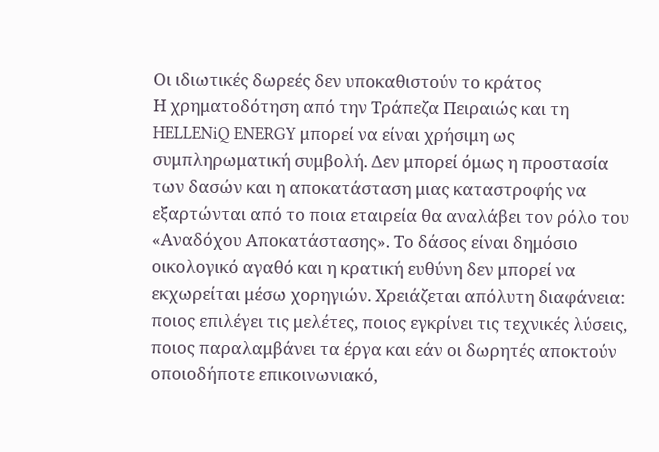Οι ιδιωτικές δωρεές δεν υποκαθιστούν το κράτος
Η χρηματοδότηση από την Τράπεζα Πειραιώς και τη HELLENiQ ENERGY μπορεί να είναι χρήσιμη ως συμπληρωματική συμβολή. Δεν μπορεί όμως η προστασία των δασών και η αποκατάσταση μιας καταστροφής να εξαρτώνται από το ποια εταιρεία θα αναλάβει τον ρόλο του «Αναδόχου Αποκατάστασης». Το δάσος είναι δημόσιο οικολογικό αγαθό και η κρατική ευθύνη δεν μπορεί να εκχωρείται μέσω χορηγιών. Χρειάζεται απόλυτη διαφάνεια: ποιος επιλέγει τις μελέτες, ποιος εγκρίνει τις τεχνικές λύσεις, ποιος παραλαμβάνει τα έργα και εάν οι δωρητές αποκτούν οποιοδήποτε επικοινωνιακό,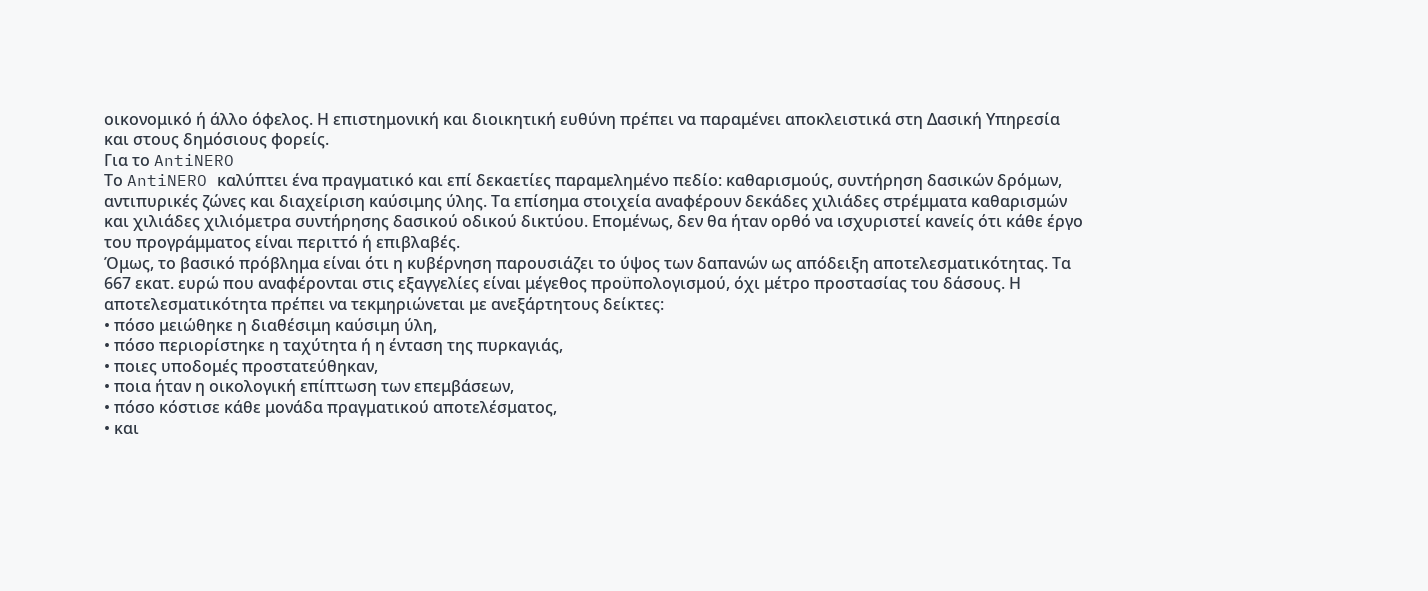οικονομικό ή άλλο όφελος. Η επιστημονική και διοικητική ευθύνη πρέπει να παραμένει αποκλειστικά στη Δασική Υπηρεσία και στους δημόσιους φορείς.
Για το AntiNERO
Το AntiNERO καλύπτει ένα πραγματικό και επί δεκαετίες παραμελημένο πεδίο: καθαρισμούς, συντήρηση δασικών δρόμων, αντιπυρικές ζώνες και διαχείριση καύσιμης ύλης. Τα επίσημα στοιχεία αναφέρουν δεκάδες χιλιάδες στρέμματα καθαρισμών και χιλιάδες χιλιόμετρα συντήρησης δασικού οδικού δικτύου. Επομένως, δεν θα ήταν ορθό να ισχυριστεί κανείς ότι κάθε έργο του προγράμματος είναι περιττό ή επιβλαβές.
Όμως, το βασικό πρόβλημα είναι ότι η κυβέρνηση παρουσιάζει το ύψος των δαπανών ως απόδειξη αποτελεσματικότητας. Τα 667 εκατ. ευρώ που αναφέρονται στις εξαγγελίες είναι μέγεθος προϋπολογισμού, όχι μέτρο προστασίας του δάσους. Η αποτελεσματικότητα πρέπει να τεκμηριώνεται με ανεξάρτητους δείκτες:
• πόσο μειώθηκε η διαθέσιμη καύσιμη ύλη,
• πόσο περιορίστηκε η ταχύτητα ή η ένταση της πυρκαγιάς,
• ποιες υποδομές προστατεύθηκαν,
• ποια ήταν η οικολογική επίπτωση των επεμβάσεων,
• πόσο κόστισε κάθε μονάδα πραγματικού αποτελέσματος,
• και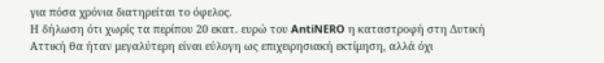για πόσα χρόνια διατηρείται το όφελος.
Η δήλωση ότι χωρίς τα περίπου 20 εκατ. ευρώ του AntiNERO η καταστροφή στη Δυτική Αττική θα ήταν μεγαλύτερη είναι εύλογη ως επιχειρησιακή εκτίμηση, αλλά όχι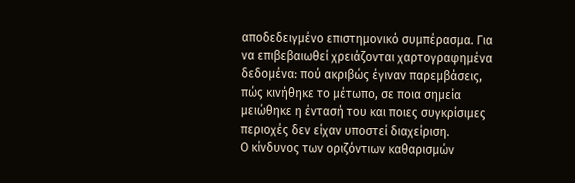αποδεδειγμένο επιστημονικό συμπέρασμα. Για να επιβεβαιωθεί χρειάζονται χαρτογραφημένα δεδομένα: πού ακριβώς έγιναν παρεμβάσεις, πώς κινήθηκε το μέτωπο, σε ποια σημεία μειώθηκε η έντασή του και ποιες συγκρίσιμες περιοχές δεν είχαν υποστεί διαχείριση.
Ο κίνδυνος των οριζόντιων καθαρισμών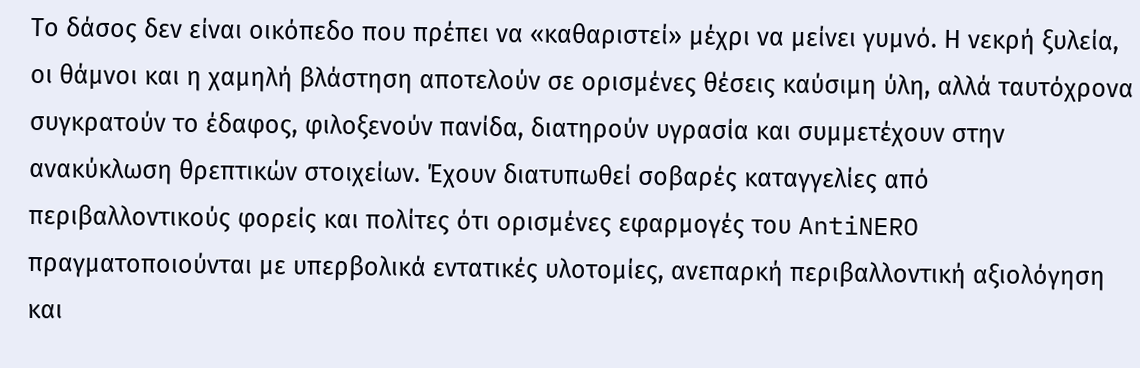Το δάσος δεν είναι οικόπεδο που πρέπει να «καθαριστεί» μέχρι να μείνει γυμνό. Η νεκρή ξυλεία, οι θάμνοι και η χαμηλή βλάστηση αποτελούν σε ορισμένες θέσεις καύσιμη ύλη, αλλά ταυτόχρονα συγκρατούν το έδαφος, φιλοξενούν πανίδα, διατηρούν υγρασία και συμμετέχουν στην ανακύκλωση θρεπτικών στοιχείων. Έχουν διατυπωθεί σοβαρές καταγγελίες από περιβαλλοντικούς φορείς και πολίτες ότι ορισμένες εφαρμογές του AntiNERO πραγματοποιούνται με υπερβολικά εντατικές υλοτομίες, ανεπαρκή περιβαλλοντική αξιολόγηση και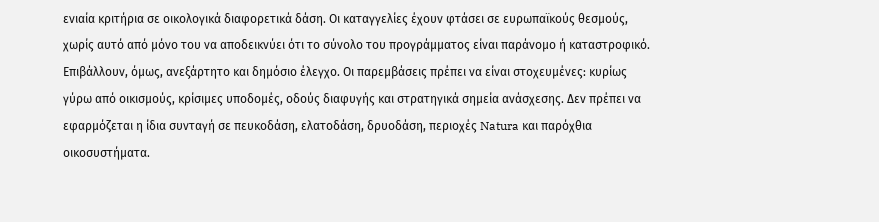ενιαία κριτήρια σε οικολογικά διαφορετικά δάση. Οι καταγγελίες έχουν φτάσει σε ευρωπαϊκούς θεσμούς, χωρίς αυτό από μόνο του να αποδεικνύει ότι το σύνολο του προγράμματος είναι παράνομο ή καταστροφικό. Επιβάλλουν, όμως, ανεξάρτητο και δημόσιο έλεγχο. Οι παρεμβάσεις πρέπει να είναι στοχευμένες: κυρίως γύρω από οικισμούς, κρίσιμες υποδομές, οδούς διαφυγής και στρατηγικά σημεία ανάσχεσης. Δεν πρέπει να
εφαρμόζεται η ίδια συνταγή σε πευκοδάση, ελατοδάση, δρυοδάση, περιοχές Natura και παρόχθια οικοσυστήματα.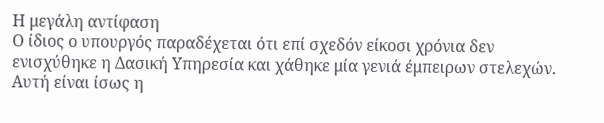Η μεγάλη αντίφαση
Ο ίδιος ο υπουργός παραδέχεται ότι επί σχεδόν είκοσι χρόνια δεν ενισχύθηκε η Δασική Υπηρεσία και χάθηκε μία γενιά έμπειρων στελεχών. Αυτή είναι ίσως η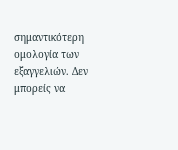σημαντικότερη ομολογία των εξαγγελιών. Δεν μπορείς να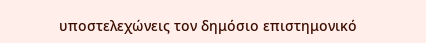υποστελεχώνεις τον δημόσιο επιστημονικό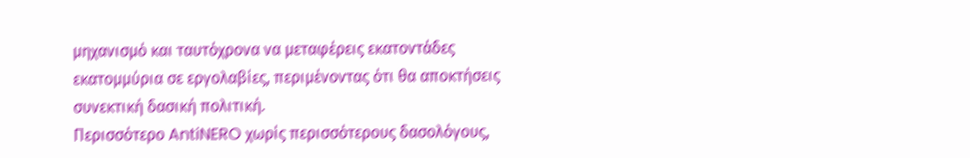μηχανισμό και ταυτόχρονα να μεταφέρεις εκατοντάδες εκατομμύρια σε εργολαβίες, περιμένοντας ότι θα αποκτήσεις συνεκτική δασική πολιτική.
Περισσότερο AntiNERO χωρίς περισσότερους δασολόγους,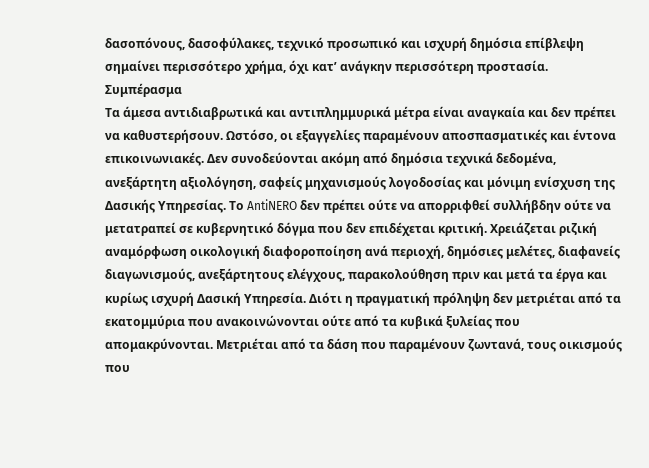δασοπόνους, δασοφύλακες, τεχνικό προσωπικό και ισχυρή δημόσια επίβλεψη σημαίνει περισσότερο χρήμα, όχι κατ’ ανάγκην περισσότερη προστασία.
Συμπέρασμα
Τα άμεσα αντιδιαβρωτικά και αντιπλημμυρικά μέτρα είναι αναγκαία και δεν πρέπει να καθυστερήσουν. Ωστόσο, οι εξαγγελίες παραμένουν αποσπασματικές και έντονα επικοινωνιακές. Δεν συνοδεύονται ακόμη από δημόσια τεχνικά δεδομένα, ανεξάρτητη αξιολόγηση, σαφείς μηχανισμούς λογοδοσίας και μόνιμη ενίσχυση της Δασικής Υπηρεσίας. Το AntiNERO δεν πρέπει ούτε να απορριφθεί συλλήβδην ούτε να μετατραπεί σε κυβερνητικό δόγμα που δεν επιδέχεται κριτική. Χρειάζεται ριζική αναμόρφωση οικολογική διαφοροποίηση ανά περιοχή, δημόσιες μελέτες, διαφανείς διαγωνισμούς, ανεξάρτητους ελέγχους, παρακολούθηση πριν και μετά τα έργα και κυρίως ισχυρή Δασική Υπηρεσία. Διότι η πραγματική πρόληψη δεν μετριέται από τα εκατομμύρια που ανακοινώνονται ούτε από τα κυβικά ξυλείας που απομακρύνονται. Μετριέται από τα δάση που παραμένουν ζωντανά, τους οικισμούς που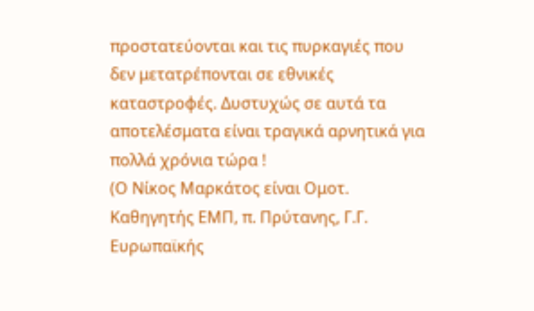προστατεύονται και τις πυρκαγιές που δεν μετατρέπονται σε εθνικές καταστροφές. Δυστυχώς σε αυτά τα αποτελέσματα είναι τραγικά αρνητικά για πολλά χρόνια τώρα !
(Ο Νίκος Μαρκάτος είναι Ομοτ. Καθηγητής ΕΜΠ, π. Πρύτανης, Γ.Γ. Ευρωπαϊκής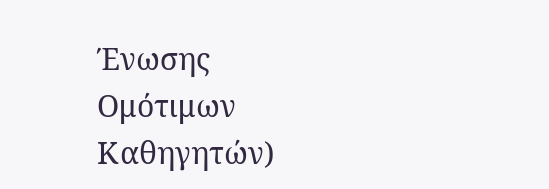Ένωσης Ομότιμων Καθηγητών)